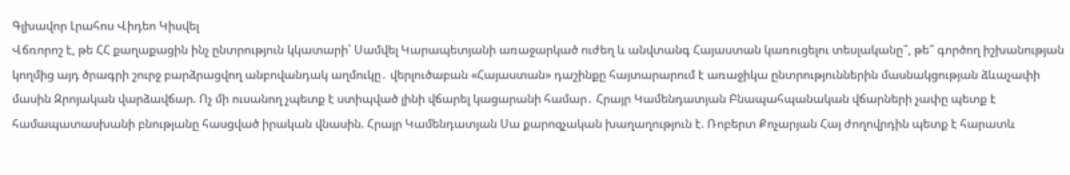Գլխավոր Լրահոս Վիդեո Կիսվել
Վճռորոշ է, թե ՀՀ քաղաքացին ինչ ընտրություն կկատարի՝ Սամվել Կարապետյանի առաջարկած ուժեղ և անվտանգ Հայաստան կառուցելու տեսլականը՞, թե՞ գործող իշխանության կողմից այդ ծրագրի շուրջ բարձրացվող անբովանդակ աղմուկը․ վերլուծաբան «Հայաստան» դաշինքը հայտարարում է առաջիկա ընտրություններին մասնակցության ձևաչափի մասին Զրոյական վարձավճար. Ոչ մի ուսանող չպետք է ստիպված լինի վճարել կացարանի համար․ Հրայր Կամենդատյան Բնապահպանական վճարների չափը պետք է համապատասխանի բնությանը հասցված իրական վնասին. Հրայր Կամենդատյան Սա քարոզչական խաղաղություն է. Ռոբերտ Քոչարյան Հայ ժողովրդին պետք է հարատև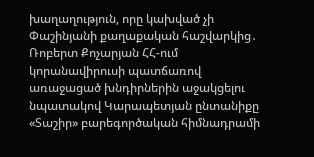խաղաղություն, որը կախված չի Փաշինյանի քաղաքական հաշվարկից․ Ռոբերտ Քոչարյան ՀՀ-ում կորանավիրուսի պատճառով առաջացած խնդիրներին աջակցելու նպատակով Կարապետյան ընտանիքը «Տաշիր» բարեգործական հիմնադրամի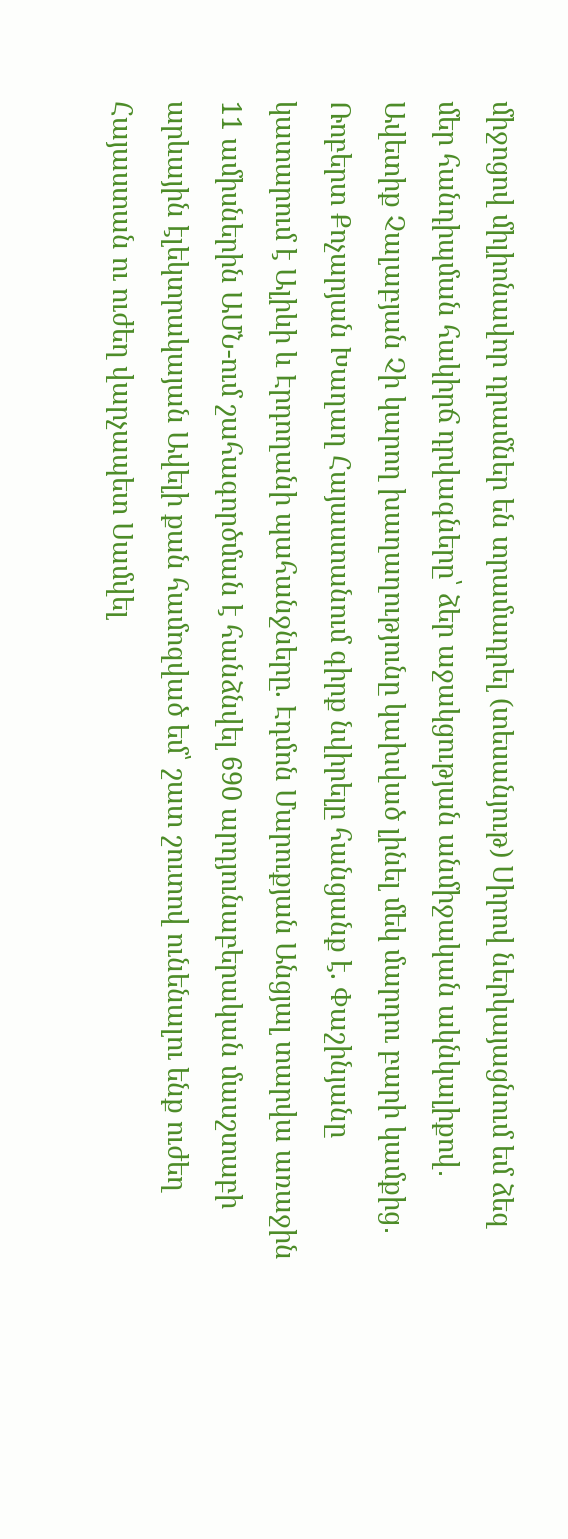միջոցով միլիոնավոր դրամներ են տրամադրել (տեսանյութ) Սիրով ներկայացնում եմ ձեզ մեր հանդիպման հակիրճ դրվագները՝ ձեր աջակցության անմիջական ակնկալիքով․ Ավետիք Չալաբյան Չի կարող խաղաղությունը կախված լինել մեկ մարդու բարի կամքից․ Ռոբերտ Քոչարյան Խաղաղ Հայաստանում գիրք նվիրելը հանցանք է. Փաշինյանը կատարում է Ալիևի և Էրդողանի պահանջները. Էդմոն Մարուքյան Անցյալ տարվա առաջին 11 ամիսներին ԱՄՆ-ում շահագործման է հանձնվել 690 արդյունաբերական մասշտաբի արևային էլեկտրակայան Ավելի քան համոզված եմ՝ շատ շուտով ունենալու ենք ուժեղ Հայաստան ու ուժեղ վարչապետ Սամվել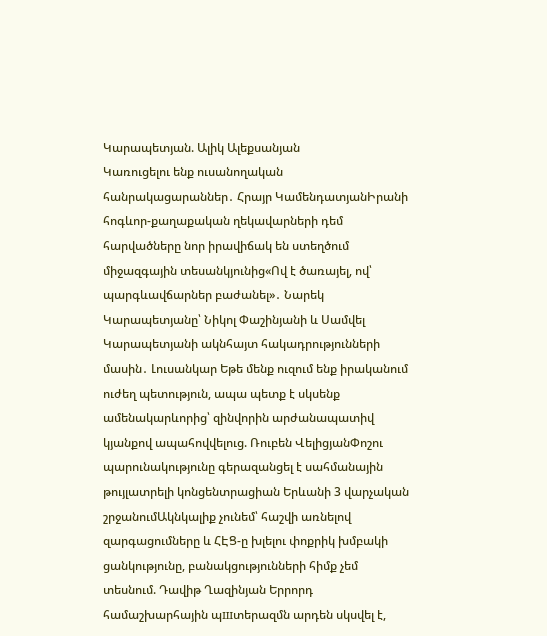Կարապետյան. Ալիկ Ալեքսանյան
Կառուցելու ենք ուսանողական հանրակացարաններ․ Հրայր ԿամենդատյանԻրանի հոգևոր-քաղաքական ղեկավարների դեմ հարվածները նոր իրավիճակ են ստեղծում միջազգային տեսանկյունից«Ով է ծառայել, ով՝ պարգևավճարներ բաժանել»․ Նարեկ Կարապետյանը՝ Նիկոլ Փաշինյանի և Սամվել Կարապետյանի ակնհայտ հակադրությունների մասին․ Լուսանկար Եթե մենք ուզում ենք իրականում ուժեղ պետություն, ապա պետք է սկսենք ամենակարևորից՝ զինվորին արժանապատիվ կյանքով ապահովվելուց. Ռուբեն ՎելիցյանՓոշու պարունակությունը գերազանցել է սահմանային թույլատրելի կոնցենտրացիան Երևանի 3 վարչական շրջանումԱկնկալիք չունեմ՝ հաշվի առնելով զարգացումները և ՀԷՑ-ը խլելու փոքրիկ խմբակի ցանկությունը, բանակցությունների հիմք չեմ տեսնում. Դավիթ Ղազինյան Երրորդ համաշխարհային պшտերազմն արդեն սկսվել է,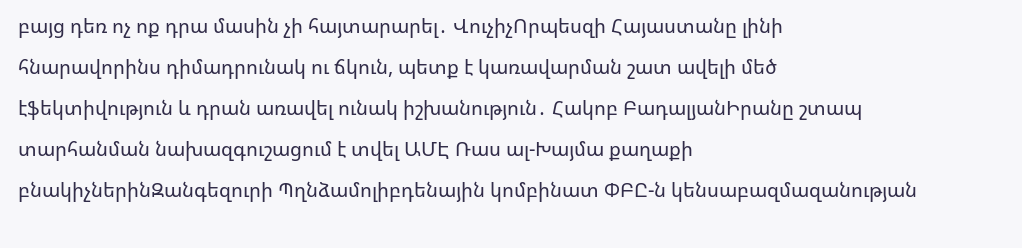բայց դեռ ոչ ոք դրա մասին չի հայտարարել․ ՎուչիչՈրպեսզի Հայաստանը լինի հնարավորինս դիմադրունակ ու ճկուն, պետք է կառավարման շատ ավելի մեծ էֆեկտիվություն և դրան առավել ունակ իշխանություն․ Հակոբ ԲադալյանԻրանը շտապ տարհանման նախազգուշացում է տվել ԱՄԷ Ռաս ալ-Խայմա քաղաքի բնակիչներինԶանգեզուրի Պղնձամոլիբդենային կոմբինատ ՓԲԸ-ն կենսաբազմազանության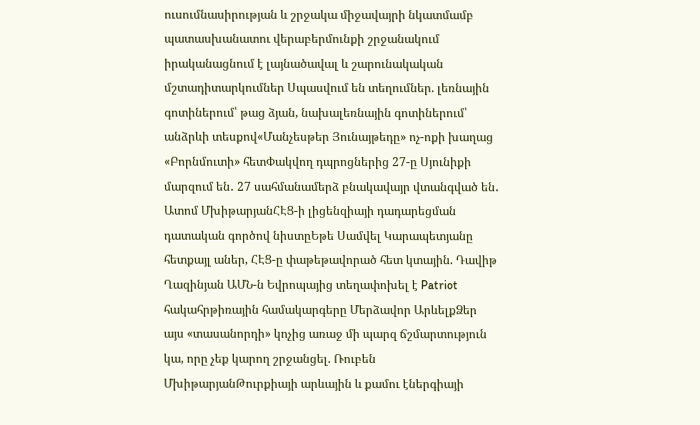ուսումնասիրության և շրջակա միջավայրի նկատմամբ պատասխանատու վերաբերմունքի շրջանակում իրականացնում է լայնածավալ և շարունակական մշտադիտարկումներ Սպասվում են տեղումներ. լեռնային գոտիներում՝ թաց ձյան, նախալեռնային գոտիներում՝ անձրևի տեսքով«Մանչեսթեր Յունայթեդը» ոչ-ոքի խաղաց «Բորնմուտի» հետՓակվող դպրոցներից 27-ը Սյունիքի մարզում են․ 27 սահմանամերձ բնակավայր վտանգված են․ Ատոմ ՄխիթարյանՀԷՑ-ի լիցենզիայի դադարեցման դատական գործով նիստըԵթե Սամվել Կարապետյանը հետքայլ աներ, ՀԷՑ-ը փաթեթավորած հետ կտային. Դավիթ Ղազինյան ԱՄՆ-ն Եվրոպայից տեղափոխել է Patriot հակահրթիռային համակարգերը Մերձավոր ԱրևելքՁեր այս «տասանորդի» կոչից առաջ մի պարզ ճշմարտություն կա, որը չեք կարող շրջանցել. Ռուբեն ՄխիթարյանԹուրքիայի արևային և քամու էներգիայի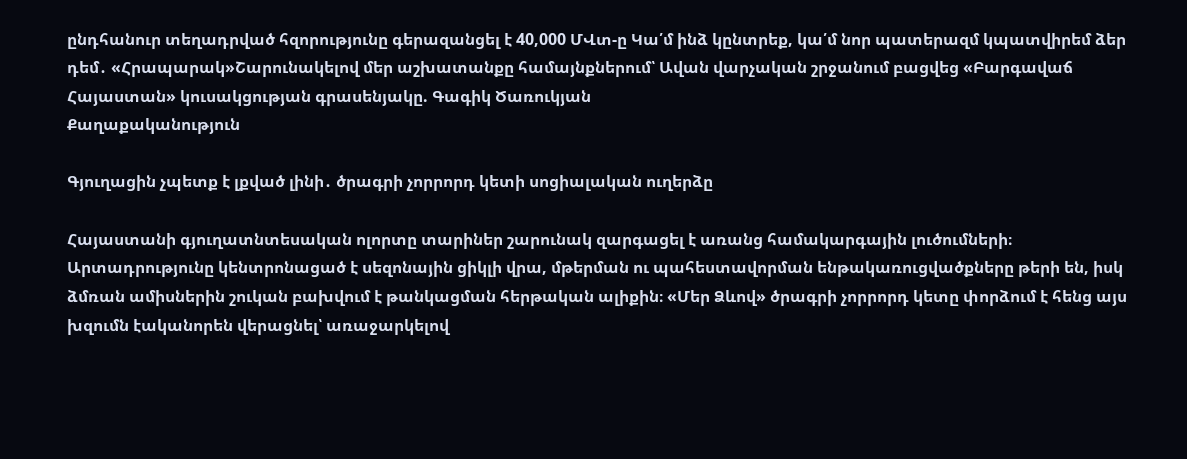ընդհանուր տեղադրված հզորությունը գերազանցել է 40,000 ՄՎտ-ը Կա՛մ ինձ կընտրեք, կա՛մ նոր պատերազմ կպատվիրեմ ձեր դեմ․ «Հրապարակ»Շարունակելով մեր աշխատանքը համայնքներում՝ Ավան վարչական շրջանում բացվեց «Բարգավաճ Հայաստան» կուսակցության գրասենյակը. Գագիկ Ծառուկյան
Քաղաքականություն

Գյուղացին չպետք է լքված լինի․ ծրագրի չորրորդ կետի սոցիալական ուղերձը

Հայաստանի գյուղատնտեսական ոլորտը տարիներ շարունակ զարգացել է առանց համակարգային լուծումների։ Արտադրությունը կենտրոնացած է սեզոնային ցիկլի վրա, մթերման ու պահեստավորման ենթակառուցվածքները թերի են, իսկ ձմռան ամիսներին շուկան բախվում է թանկացման հերթական ալիքին։ «Մեր Ձևով» ծրագրի չորրորդ կետը փորձում է հենց այս խզումն էականորեն վերացնել՝ առաջարկելով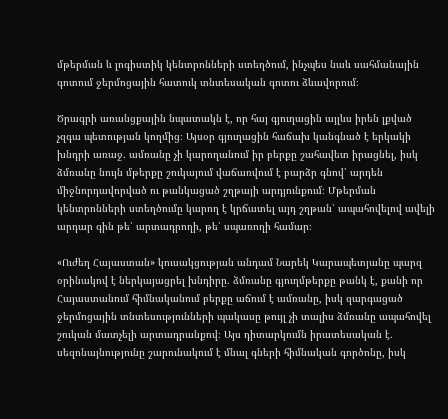մթերման և լոգիստիկ կենտրոնների ստեղծում, ինչպես նաև սահմանային գոտում ջերմոցային հատուկ տնտեսական գոտու ձևավորում։

Ծրագրի առանցքային նպատակն է, որ հայ գյուղացին այլևս իրեն լքված չզգա պետության կողմից։ Այսօր գյուղացին հաճախ կանգնած է երկակի խնդրի առաջ․ ամռանը չի կարողանում իր բերքը շահավետ իրացնել, իսկ ձմռանը նույն մթերքը շուկայում վաճառվում է բարձր գնով՝ արդեն միջնորդավորված ու թանկացած շղթայի արդյունքում։ Մթերման կենտրոնների ստեղծումը կարող է կրճատել այդ շղթան՝ ապահովելով ավելի արդար գին թե՛ արտադրողի, թե՛ սպառողի համար։

«Ուժեղ Հայաստան» կուսակցության անդամ Նարեկ Կարապետյանը պարզ օրինակով է ներկայացրել խնդիրը․ ձմռանը գյուղմթերքը թանկ է, քանի որ Հայաստանում հիմնականում բերքը աճում է ամռանը, իսկ զարգացած ջերմոցային տնտեսությունների պակասը թույլ չի տալիս ձմռանը ապահովել շուկան մատչելի արտադրանքով։ Այս դիտարկումն իրատեսական է․ սեզոնայնությունը շարունակում է մնալ գների հիմնական գործոնը, իսկ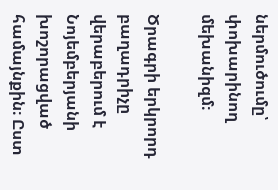ներմուծումը՝ փոխարինող մեխանիզմ։

Ծրագրի երկրորդ բաղադրիչը վերաբերում է Նոյեմբերյանի խոշորացված համայնքին։ Ըստ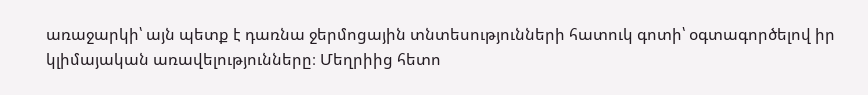առաջարկի՝ այն պետք է դառնա ջերմոցային տնտեսությունների հատուկ գոտի՝ օգտագործելով իր կլիմայական առավելությունները։ Մեղրիից հետո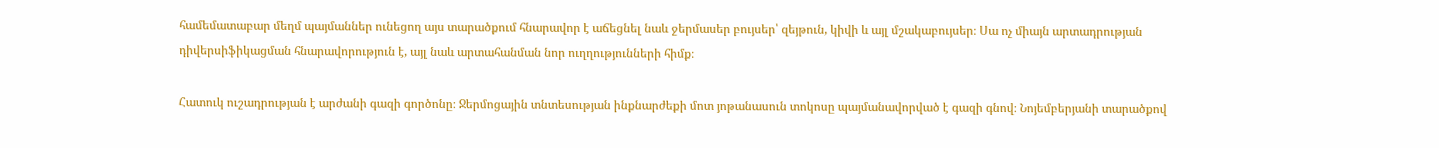համեմատաբար մեղմ պայմաններ ունեցող այս տարածքում հնարավոր է աճեցնել նաև ջերմասեր բույսեր՝ զեյթուն, կիվի և այլ մշակաբույսեր։ Սա ոչ միայն արտադրության դիվերսիֆիկացման հնարավորություն է, այլ նաև արտահանման նոր ուղղությունների հիմք։

Հատուկ ուշադրության է արժանի գազի գործոնը։ Ջերմոցային տնտեսության ինքնարժեքի մոտ յոթանասուն տոկոսը պայմանավորված է գազի գնով։ Նոյեմբերյանի տարածքով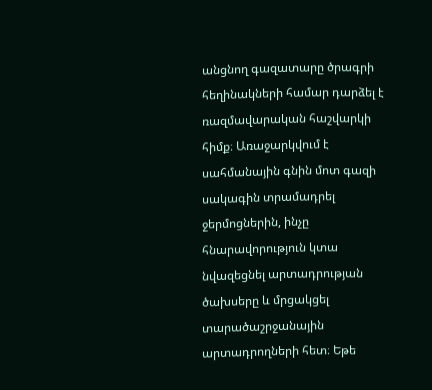անցնող գազատարը ծրագրի հեղինակների համար դարձել է ռազմավարական հաշվարկի հիմք։ Առաջարկվում է սահմանային գնին մոտ գազի սակագին տրամադրել ջերմոցներին, ինչը հնարավորություն կտա նվազեցնել արտադրության ծախսերը և մրցակցել տարածաշրջանային արտադրողների հետ։ Եթե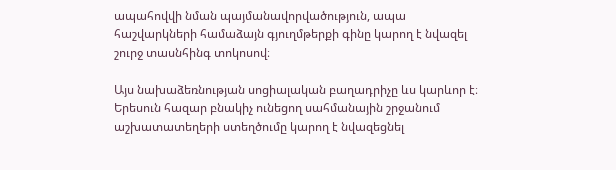ապահովվի նման պայմանավորվածություն, ապա հաշվարկների համաձայն գյուղմթերքի գինը կարող է նվազել շուրջ տասնհինգ տոկոսով։

Այս նախաձեռնության սոցիալական բաղադրիչը ևս կարևոր է։ Երեսուն հազար բնակիչ ունեցող սահմանային շրջանում աշխատատեղերի ստեղծումը կարող է նվազեցնել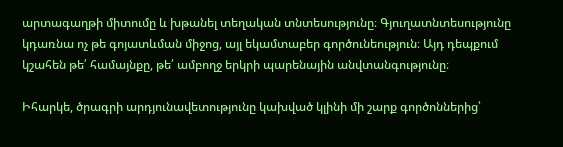արտագաղթի միտումը և խթանել տեղական տնտեսությունը։ Գյուղատնտեսությունը կդառնա ոչ թե գոյատևման միջոց, այլ եկամտաբեր գործունեություն։ Այդ դեպքում կշահեն թե՛ համայնքը, թե՛ ամբողջ երկրի պարենային անվտանգությունը։

Իհարկե, ծրագրի արդյունավետությունը կախված կլինի մի շարք գործոններից՝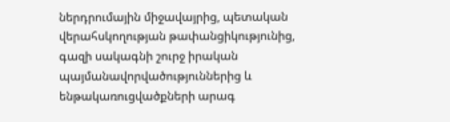ներդրումային միջավայրից, պետական վերահսկողության թափանցիկությունից, գազի սակագնի շուրջ իրական պայմանավորվածություններից և ենթակառուցվածքների արագ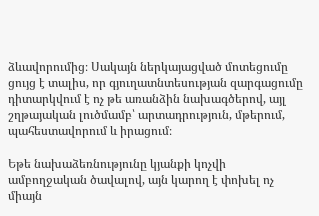ձևավորումից։ Սակայն ներկայացված մոտեցումը ցույց է տալիս, որ գյուղատնտեսության զարգացումը դիտարկվում է ոչ թե առանձին նախագծերով, այլ շղթայական լուծմամբ՝ արտադրություն, մթերում, պահեստավորում և իրացում։

Եթե նախաձեռնությունը կյանքի կոչվի ամբողջական ծավալով, այն կարող է փոխել ոչ միայն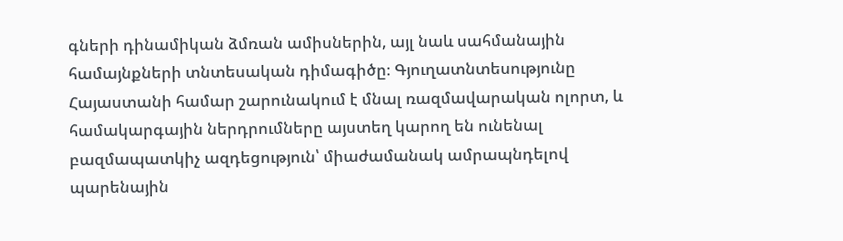գների դինամիկան ձմռան ամիսներին, այլ նաև սահմանային համայնքների տնտեսական դիմագիծը։ Գյուղատնտեսությունը Հայաստանի համար շարունակում է մնալ ռազմավարական ոլորտ, և համակարգային ներդրումները այստեղ կարող են ունենալ բազմապատկիչ ազդեցություն՝ միաժամանակ ամրապնդելով պարենային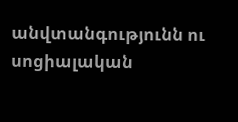անվտանգությունն ու սոցիալական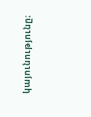կայունությունը։